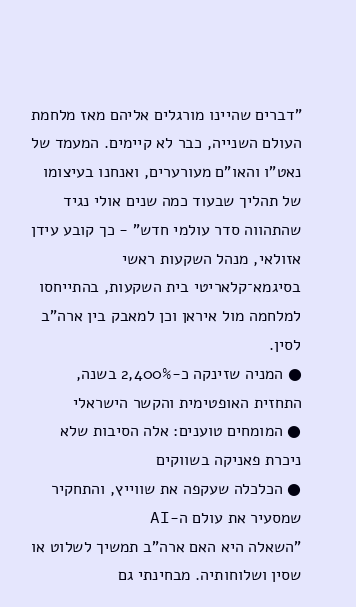"דברים שהיינו מורגלים אליהם מאז מלחמת העולם השנייה, כבר לא קיימים. המעמד של נאט"ו והאו"ם מעורערים, ואנחנו בעיצומו של תהליך שבעוד כמה שנים אולי נגיד שהתהווה סדר עולמי חדש" - כך קובע עידן אזולאי, מנהל השקעות ראשי בסיגמא־קלאריטי בית השקעות, בהתייחסו למלחמה מול איראן וכן למאבק בין ארה"ב לסין.
● המניה שזינקה כ-2,400% בשנה, התחזית האופטימית והקשר הישראלי
● המומחים טוענים: אלה הסיבות שלא ניכרת פאניקה בשווקים
● הכלכלה שעקפה את שווייץ, והתחקיר שמסעיר את עולם ה-AI
"השאלה היא האם ארה"ב תמשיך לשלוט או שסין ושלוחותיה. מבחינתי גם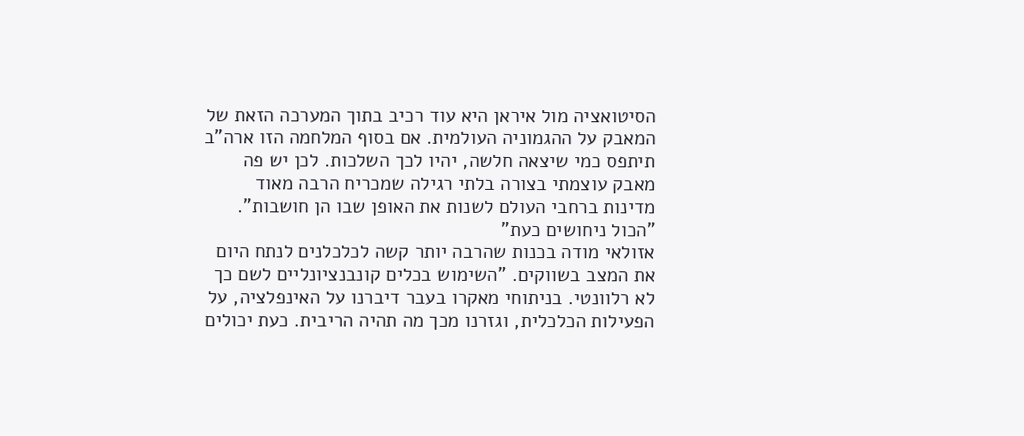הסיטואציה מול איראן היא עוד רכיב בתוך המערכה הזאת של המאבק על ההגמוניה העולמית. אם בסוף המלחמה הזו ארה"ב תיתפס כמי שיצאה חלשה, יהיו לכך השלכות. לכן יש פה מאבק עוצמתי בצורה בלתי רגילה שמכריח הרבה מאוד מדינות ברחבי העולם לשנות את האופן שבו הן חושבות".
"הכול ניחושים כעת"
אזולאי מודה בכנות שהרבה יותר קשה לכלכלנים לנתח היום את המצב בשווקים. "השימוש בכלים קונבנציונליים לשם כך לא רלוונטי. בניתוחי מאקרו בעבר דיברנו על האינפלציה, על הפעילות הכלכלית, וגזרנו מכך מה תהיה הריבית. כעת יכולים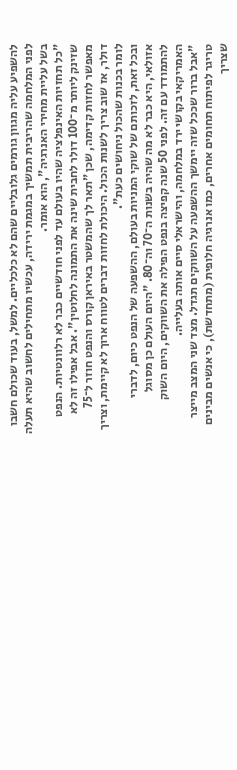להשפיע עליה מגוון גורמים גלובליים שהם לא כלכליים. למשל, בעוד שכולם חשבו לפני המלחמה שהריבית תמשיך במגמת ירידה, עכשיו מתחילים לחשוב שהיא תעלה בשל עליית מחירי האנרגיה", הוא אומר.
"כל תחזיות האינפלציה שהיו בעולם עד לפני חודשיים כבר לא רלוונטיות. הנפט שזינק ליותר מ־100 דולר לחבית שינה את התמונה לחלוטין". אבל אפילו זה לא מאפשר לחזות קדימה, שכן "תאר לך שהמשטר באיראן קורס והנפט חוזר ל־75 דולר, אז שוב צריך לשנות הכול. היכולת לחזות דברים לטווח ארוך לא קיימת, וצריך לומר בכנות שהכול ניחושים כעת".
ובכל זאת, לזכותם של שוקי המניות בעולם, ההשפעה של הנפט כיום, לדברי אזולאי, היא כבר לא מה שהיה בשנות ה־70 וה־80. "היום העולם כן מסוגל להתמודד עם זה. לפני 50 שנה קפיצה בנפט הפילה את השווקים, היום השוק האמריקאי בקושי ירד במלחמה, והישראלי סיים אותה בעלייה.
"אבל ברור שככל שזה יימשך ההשפעה על השווקים תגדל. מצד שני המצב מייצר טריגר לפיתוח תחומים אחרים, כמו אנרגיה חלופית (מתחדשת), כי אנשים מבינים שצריך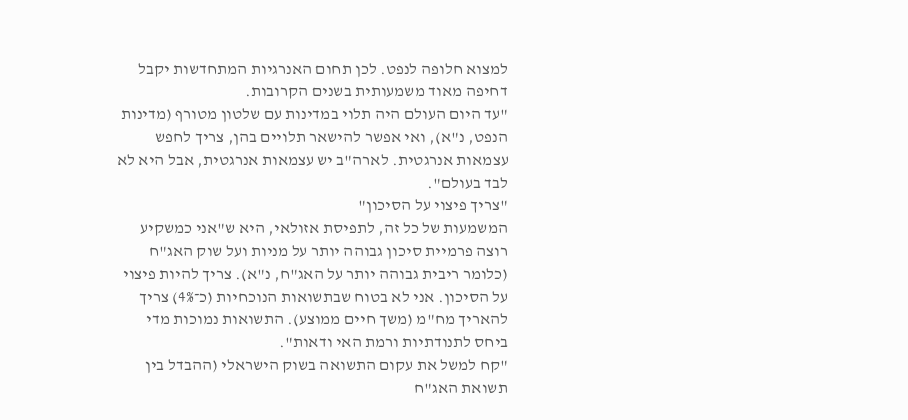למצוא חלופה לנפט. לכן תחום האנרגיות המתחדשות יקבל דחיפה מאוד משמעותית בשנים הקרובות.
"עד היום העולם היה תלוי במדינות עם שלטון מטורף (מדינות הנפט, נ"א), ואי אפשר להישאר תלויים בהן, צריך לחפש עצמאות אנרגטית. לארה"ב יש עצמאות אנרגטית, אבל היא לא לבד בעולם".
"צריך פיצוי על הסיכון"
המשמעות של כל זה, לתפיסת אזולאי, היא ש"אני כמשקיע רוצה פרמיית סיכון גבוהה יותר על מניות ועל שוק האג"ח (כלומר ריבית גבוהה יותר על האג"ח, נ"א). צריך להיות פיצוי על הסיכון. אני לא בטוח שבתשואות הנוכחיות (כ־4%) צריך להאריך מח"מ (משך חיים ממוצע). התשואות נמוכות מדי ביחס לתנודתיות ורמת האי ודאות".
"קח למשל את עקום התשואה בשוק הישראלי (ההבדל בין תשואת האג"ח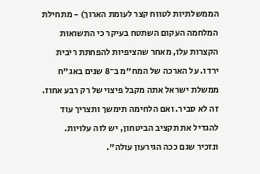הממשלתיות לטווח קצר לעומת הארוך) - מתחילת המלחמה העקום השתטח בעיקר כי התשואות הקצרות עלו, מאחר שהציפיות להפחתת ריבית ירדו. על הארכה של המח"מ ב־8 שנים באג"ח ממשלת ישראל אתה מקבל פיצוי של רק רבע אחוז. זה לא סביר. ואם הלחימה תימשך ותצריך עוד להגדיל את תקציב הביטחון, יש לזה עלויות. ונזכיר שגם ככה הגירעון עולה".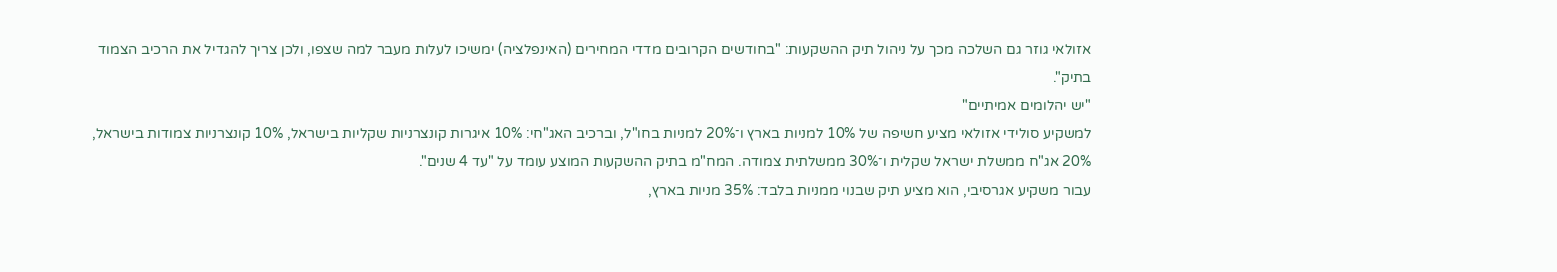אזולאי גוזר גם השלכה מכך על ניהול תיק ההשקעות: "בחודשים הקרובים מדדי המחירים (האינפלציה) ימשיכו לעלות מעבר למה שצפו, ולכן צריך להגדיל את הרכיב הצמוד בתיק".
"יש יהלומים אמיתיים"
למשקיע סולידי אזולאי מציע חשיפה של 10% למניות בארץ ו־20% למניות בחו"ל, וברכיב האג"חי: 10% איגרות קונצרניות שקליות בישראל, 10% קונצרניות צמודות בישראל, 20% אג"ח ממשלת ישראל שקלית ו־30% ממשלתית צמודה. המח"מ בתיק ההשקעות המוצע עומד על "עד 4 שנים".
עבור משקיע אגרסיבי, הוא מציע תיק שבנוי ממניות בלבד: 35% מניות בארץ,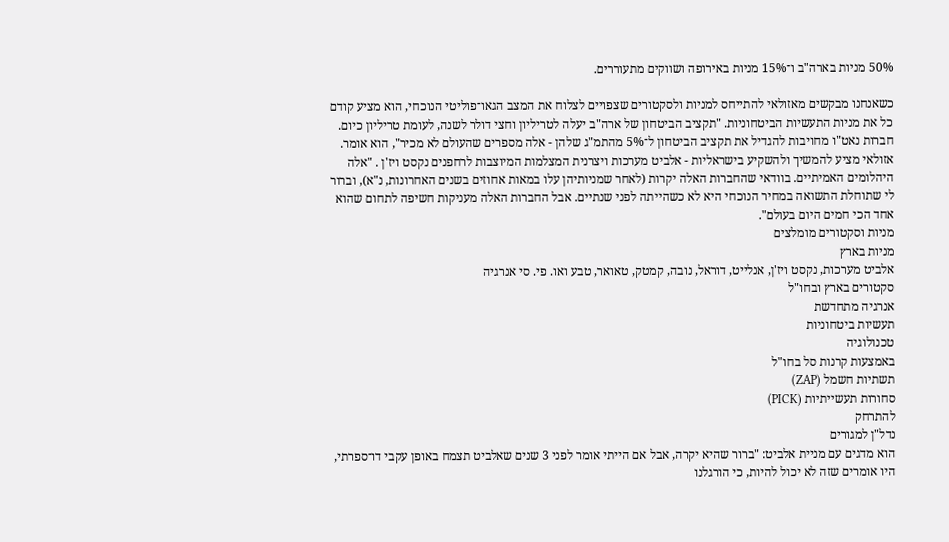50% מניות בארה"ב ו־15% מניות באירופה ושווקים מתעוררים.

כשאנחנו מבקשים מאזולאי להתייחס למניות ולסקטורים שצפויים לצלוח את המצב הגאו־פוליטי הנוכחי, הוא מציע קודם כל את מניות התעשיות הביטחוניות. "תקציב הביטחון של ארה"ב יעלה לטריליון וחצי דולר לשנה, לעומת טריליון כיום. חברות נאט"ו מחויבות להגדיל את תקציב הביטחון ל־5% מהתמ"ג שלהן - אלה מספרים שהעולם לא מכיר", הוא אומר.
אזולאי מציע להמשיך ולהשקיע בישראליות - אלביט מערכות ויצרנית המצלמות המיוצבות לרחפנים נקסט ויז'ן . "אלה היהלומים האמיתיים. בוודאי שהחברות האלה יקרות (לאחר שמניותיהן עלו במאות אחוזים בשנים האחרונות, נ"א), וברור לי שתוחלת התשואה במחיר הנוכחי היא לא כשהייתה לפני שנתיים. אבל החברות האלה מעניקות חשיפה לתחום שהוא אחד הכי חמים היום בעולם".
מניות וסקטורים מומלצים
מניות בארץ
אלביט מערכות, נקסט ויז'ן, אנלייט, דוראל, נובה, קמטק, טאואר, טבע ואו. פי. סי אנרגיה
סקטורים בארץ ובחו"ל
אנרגיה מתחדשת
תעשיות ביטחוניות
טכנולוגיה
באמצעות קרנות סל בחו"ל
תשתיות חשמל (ZAP)
סחורות תעשייתיות (PICK)
להתרחק
נדל"ן למגורים
הוא מדגים עם מניית אלביט: "ברור שהיא יקרה, אבל אם הייתי אומר לפני 3 שנים שאלביט תצמח באופן עקבי דו־ספרתי, היו אומרים שזה לא יכול להיות, כי הורגלנו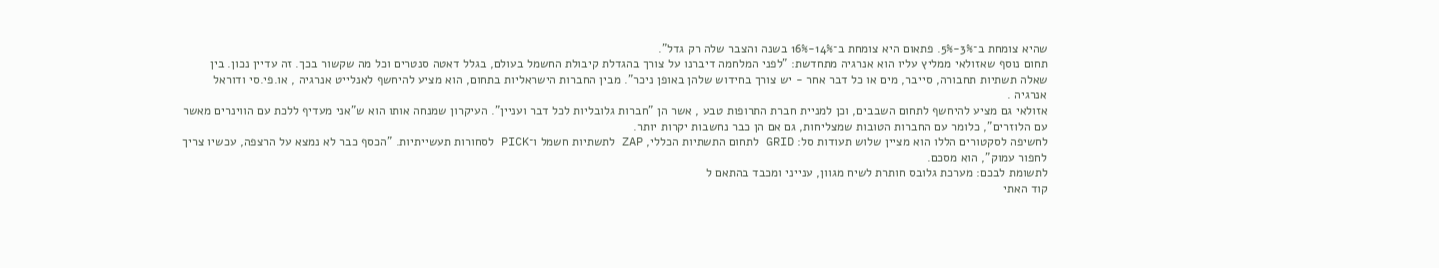שהיא צומחת ב־3%-5%. פתאום היא צומחת ב־14%-16% בשנה והצבר שלה רק גדל".
תחום נוסף שאזולאי ממליץ עליו הוא אנרגיה מתחדשת: "לפני המלחמה דיברנו על צורך בהגדלת קיבולת החשמל בעולם, בגלל דאטה סנטרים וכל מה שקשור בכך. זה עדיין נכון. בין שאלה תשתיות תחבורה, סייבר, מים או כל דבר אחר - יש צורך בחידוש שלהן באופן ניכר". מבין החברות הישראליות בתחום, הוא מציע להיחשף לאנלייט אנרגיה , או.פי.סי ודוראל אנרגיה .
אזולאי גם מציע להיחשף לתחום השבבים, וכן למניית חברת התרופות טבע , אשר הן "חברות גלובליות לכל דבר ועניין". העיקרון שמנחה אותו הוא ש"אני מעדיף ללכת עם הווינרים מאשר עם הלוזרים", כלומר עם החברות הטובות שמצליחות, גם אם הן כבר נחשבות יקרות יותר.
לחשיפה לסקטורים הללו הוא מציין שלוש תעודות סל: GRID לתחום התשתיות הכללי, ZAP לתשתיות חשמל ו־PICK לסחורות תעשייתיות. "הכסף כבר לא נמצא על הרצפה, עכשיו צריך לחפור עמוק", הוא מסכם.
לתשומת לבכם: מערכת גלובס חותרת לשיח מגוון, ענייני ומכבד בהתאם ל
קוד האתי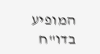המופיע
בדו"ח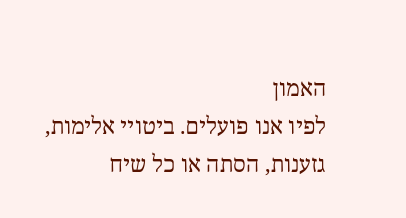האמון
לפיו אנו פועלים. ביטויי אלימות, גזענות, הסתה או כל שיח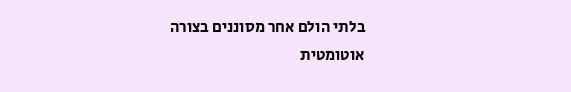בלתי הולם אחר מסוננים בצורה
אוטומטית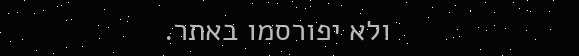ולא יפורסמו באתר.